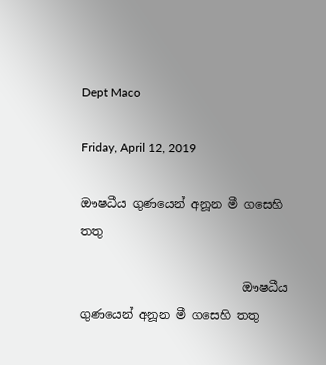Dept Maco

Friday, April 12, 2019

ඖෂධීය ගුණයෙන් අනූන මී ගසෙහි තතු

                           ඖෂධීය ගුණයෙන් අනූන මී ගසෙහි තතු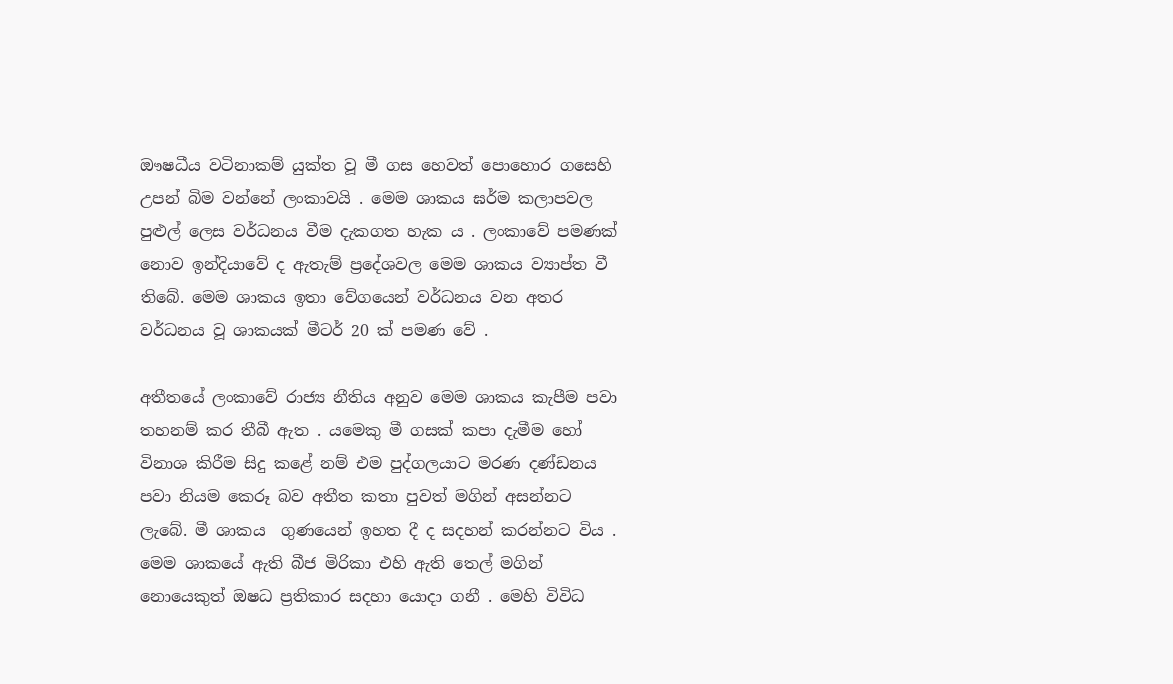ඖෂධීය වටිනාකම් යුක්ත වූ මී ගස හෙවත් පොහොර ගසෙහි උපන් බිම වන්නේ ලංකාවයි . මෙම ශාකය ඝර්ම කලාපවල පුළුල් ලෙස වර්ධනය වීම දැකගත හැක ය . ලංකාවේ පමණක් නොව ඉන්දියාවේ ද ඇතැම් ප්‍රදේශවල මෙම ශාකය ව්‍යාප්ත වී තිබේ. මෙම ශාකය ඉතා වේගයෙන් වර්ධනය වන අතර වර්ධනය වූ ශාකයක් මීටර් 20 ක් පමණ වේ .

අතීතයේ ලංකාවේ රාජ්‍ය නීතිය අනුව මෙම ශාකය කැපීම පවා තහනම් කර තීබී ඇත . යමෙකු මී ගසක් කපා දැමීම හෝ විනාශ කිරීම සිදු කළේ නම් එම පුද්ගලයාට මරණ දණ්ඩනය පවා නියම කෙරූ බව අතීත කතා පුවත් මගින් අසන්නට ලැබේ. මී ශාකය  ගුණයෙන් ඉහත දී ද සදහන් කරන්නට විය . මෙම ශාකයේ ඇති බීජ මිරිකා එහි ඇති තෙල් මගින් නොයෙකුත් ඔෂධ ප්‍රතිකාර සදහා යොදා ගනී . මෙහි විවිධ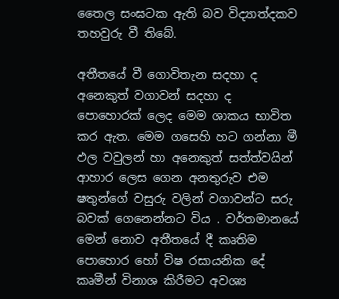තෛල සංඝටක ඇති බව විද්‍යාත්දකව තහවුරු වී තිබේ.

අතීතයේ වී ගොවිතැන සදහා ද අනෙකුත් වගාවන් සදහා ද පොහොරක් ලෙද මෙම ශාකය භාවිත කර ඇත. මෙම ගසෙහි හට ගන්නා මී ඵල වවුලන් හා අනෙකුත් සත්ත්වයින් ආහාර ලෙස ගෙන අනතුරුව එම ෂතුන්ගේ වසුරු වලින් වගාවන්ට සරු බවක් ගෙනෙන්නට විය . වර්තමානයේ මෙන් නොව අතීතයේ දී කෘතිම පොහොර හෝ විෂ රසායනික දේ කෘමීන් විනාශ කිරීමට අවශ්‍ය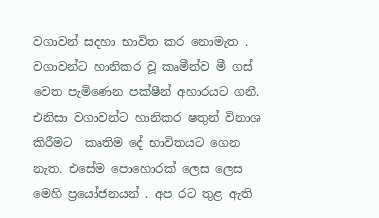වගාවන් සදහා භාවිත කර නොමැත . වගාවන්ට හානිකර වූ කෘමීන්ව මී ගස් වෙත පැමිණෙන පක්ෂීන් අහාරයට ගනී. එනිසා වගාවන්ට හානිකර ෂතුන් විනාශ කිරීමට  කෘතිම දේ භාවිතයට ගෙන නැත. එසේම පොහොරක් ලෙස ලෙස මෙහි ප්‍රයෝජනයන් . අප රට තුළ ඇති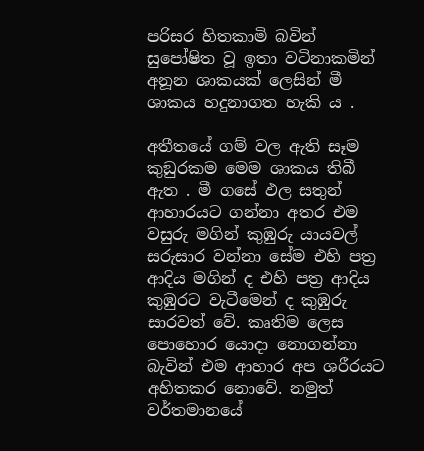පරිසර හිතකාමි බවින් සුපෝෂිත වූ ඉතා වටිනාකමින් අනූන ශාකයක් ලෙසින් මී ශාකය හදුනාගත හැකි ය .

අතීතයේ ගම් වල ඇති සෑම කුඞුරකම මෙම ශාකය තිබී ඇත . මී ගසේ ඵල සතුන් ආහාරයට ගන්නා අතර එම වසුරු මගින් කුඹුරු යායවල් සරුසාර වන්නා සේම එහි පත්‍ර ආදිය මගින් ද එහි පත්‍ර ආදිය කුඹුරට වැටීමෙන් ද කුඹුරු සාරවත් වේ. කෘතිම ලෙස පොහොර යොදා නොගන්නා බැවින් එම ආහාර අප ශරීරයට අහිතකර නොවේ. නමුත් වර්තමානයේ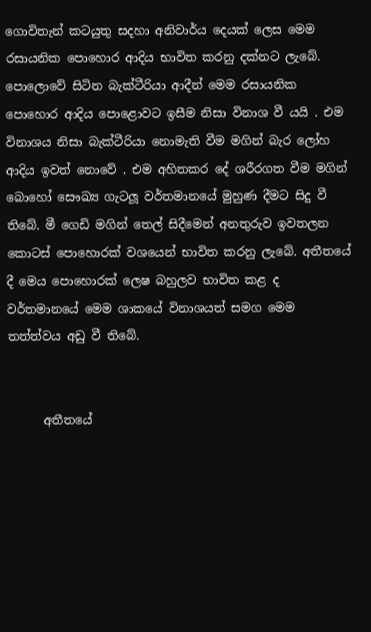ගොවිතැන් කටයුතු සදහා අනිවාර්ය දෙයක් ලෙස මෙම රසායනික පොහොර ආදිය භාවිත කරනු දක්නට ලැබේ. පොලොවේ සිටින බැක්ටීරියා ආදීන් මෙම රසායනික පොහොර ආදිය පොළොවට ඉසීම නිසා විනාශ වී යයි . එම විනාශය නිසා බැක්ටීරියා නොමැති වීම මගින් බැර ලෝහ ආදිය ඉවත් නොවේ . එම අහිතකර දේ ශරීරගත වීම මගින් බොහෝ සෞඛ්‍ය ගැටලූ වර්තමානයේ මුහුණ දීමට සිදු වී තිබේ. මී ගෙඩි මගින් තෙල් සිදීමෙන් අනතුරුව ඉවතලන කොටස් පොහොරක් වශයෙන් භාවිත කරනු ලැබේ. අතීතයේ දී මෙය පොහොරක් ලෙෂ බහුලව භාවිත කළ ද වර්තමානයේ මෙම ශාකයේ විනාශයත් සමග මෙම තත්ත්වය අඩු වී තිබේ.


      අතීතයේ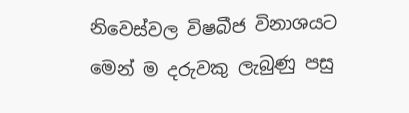නිවෙස්වල විෂබීජ විනාශයට මෙන් ම දරුවකු ලැබුණු පසු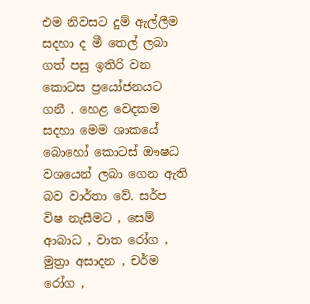එම නිවසට දුම් ඇල්ලීම සදහා ද මී තෙල් ලබා ගත් පසු ඉතිරි වන කොටස ප්‍රයෝජනයට ගනී . හෙළ වෙදකම සදහා මෙම ශාකයේ බොහෝ කොටස් ඖෂධ වශයෙන් ලබා ගෙන ඇති බව වාර්තා වේ. සර්ප විෂ නැසීමට , සෙම් ආබාධ , වාත රෝග , මුත්‍රා අසාදන , චර්ම රෝග ,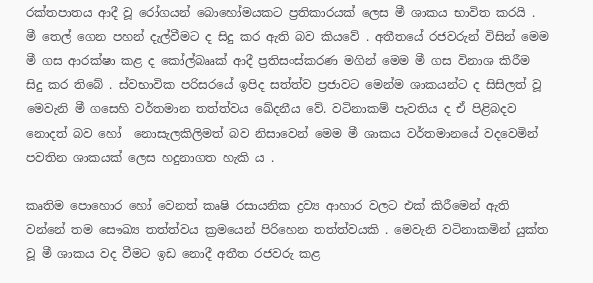රක්තපාතය ආදී වූ රෝගයන් බොහෝමයකට ප්‍රතිකාරයක් ලෙස මී ශාකය භාවිත කරයි .
මී තෙල් ගෙන පහන් දැල්වීමට ද සිදු කර ඇති බව කියවේ . අතීතයේ රජවරුන් විසින් මෙම මී ගස ආරක්ෂා කළ ද කෝල්බෲක් ආදී ප්‍රතිසංස්කරණ මගින් මෙම මී ගස විනාශ කිරීම සිදු කර තිබේ . ස්වභාවික පරිසරයේ ඉපිද සත්ත්ව ප්‍රජාවට මෙන්ම ශාකයන්ට ද සිසිලත් වූ මෙවැනි මී ගසෙහි වර්තමාන තත්ත්වය ඛේදනීය වේ. වටිනාකම් පැවතිය ද ඒ පිළිබදව නොදත් බව හෝ  නොසැලකිලිමත් බව නිසාවෙන් මෙම මී ශාකය වර්තමානයේ වදවෙමින් පවතින ශාකයක් ලෙස හදුනාගත හැකි ය .

කෘතිම පොහොර හෝ වෙනත් කෘෂි රසායනික ද්‍රව්‍ය ආහාර වලට එක් කිරීමෙන් ඇති වන්නේ තම සෞඛ්‍ය තත්ත්වය ක්‍රමයෙන් පිරිහෙන තත්ත්වයකි . මෙවැනි වටිනාකමින් යුක්ත වූ මී ශාකය වද වීමට ඉඩ නොදී අතීත රජවරු කළ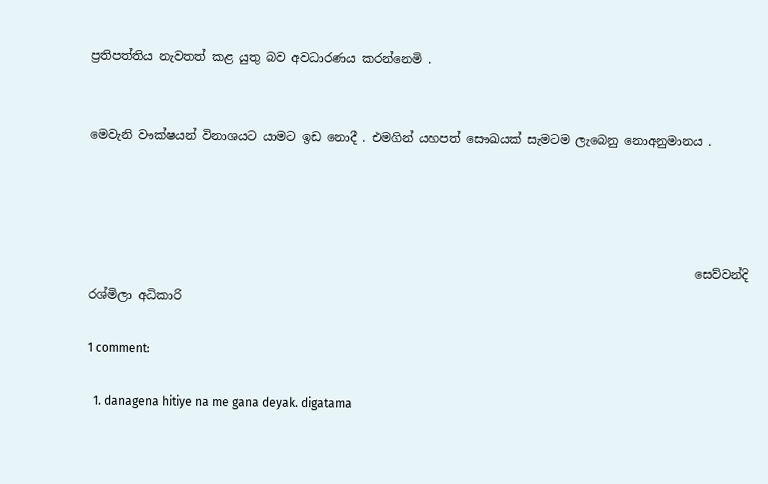ප්‍රතිපත්තිය නැවතත් කළ යුතු බව අවධාරණය කරන්නෙමි .


මෙවැනි වෟක්ෂයන් විනාශයට යාමට ඉඩ නොදී . එමගින් යහපත් සෞඛයක් සැමටම ලැබෙනු නොඅනුමානය .




                                                                                                     සෙව්වන්දි රශ්මිලා අධිකාරි

1 comment:

  1. danagena hitiye na me gana deyak. digatama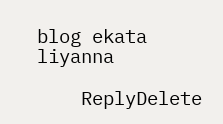blog ekata liyanna

    ReplyDelete